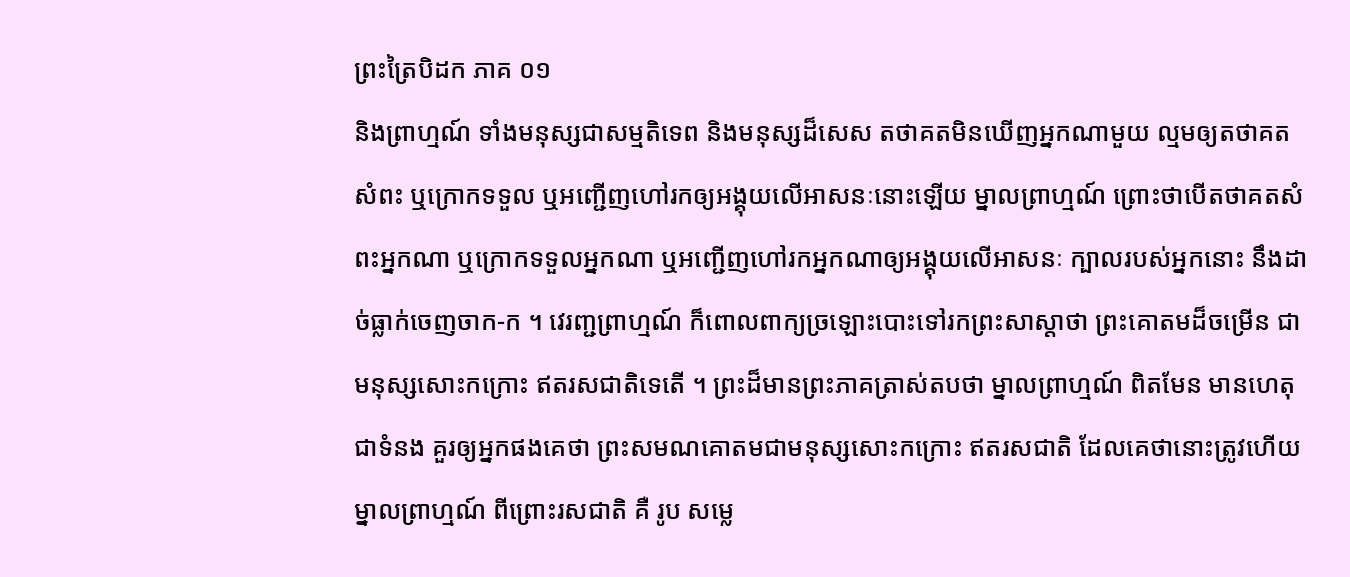ព្រះត្រៃបិដក ភាគ ០១
និងព្រាហ្មណ៍ ទាំងមនុស្សជាសម្មតិទេព និងមនុស្សដ៏សេស តថាគតមិនឃើញអ្នកណាមួយ ល្មមឲ្យតថាគតសំពះ ឬក្រោកទទួល ឬអញ្ជើញហៅរកឲ្យអង្គុយលើអាសនៈនោះឡើយ ម្នាលព្រាហ្មណ៍ ព្រោះថាបើតថាគតសំពះអ្នកណា ឬក្រោកទទួលអ្នកណា ឬអញ្ជើញហៅរកអ្នកណាឲ្យអង្គុយលើអាសនៈ ក្បាលរបស់អ្នកនោះ នឹងដាច់ធ្លាក់ចេញចាក-ក ។ វេរញ្ជព្រាហ្មណ៍ ក៏ពោលពាក្យច្រឡោះបោះទៅរកព្រះសាស្តាថា ព្រះគោតមដ៏ចម្រើន ជាមនុស្សសោះកក្រោះ ឥតរសជាតិទេតើ ។ ព្រះដ៏មានព្រះភាគត្រាស់តបថា ម្នាលព្រាហ្មណ៍ ពិតមែន មានហេតុជាទំនង គួរឲ្យអ្នកផងគេថា ព្រះសមណគោតមជាមនុស្សសោះកក្រោះ ឥតរសជាតិ ដែលគេថានោះត្រូវហើយ ម្នាលព្រាហ្មណ៍ ពីព្រោះរសជាតិ គឺ រូប សម្លេ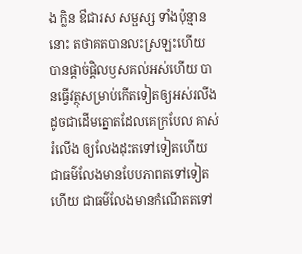ង ក្លិន ឳជារស សម្ផស្ស ទាំងប៉ុន្មាននោះ តថាគតបានលះស្រឡះហើយ បានផ្តាច់ផ្តិលឫសគល់អស់ហើយ បានធ្វើវត្ថុសម្រាប់កើតទៀតឲ្យអស់រលីងដូចជាដើមត្នោតដែលគេក្របែល គាស់រំលើង ឲ្យលែងដុះតទៅទៀតហើយ ជាធម៌លែងមានបែបភាពតទៅទៀតហើយ ជាធម៌លែងមានកំណើតតទៅ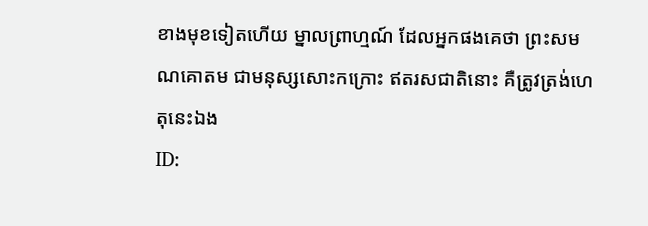ខាងមុខទៀតហើយ ម្នាលព្រាហ្មណ៍ ដែលអ្នកផងគេថា ព្រះសមណគោតម ជាមនុស្សសោះកក្រោះ ឥតរសជាតិនោះ គឺត្រូវត្រង់ហេតុនេះឯង
ID: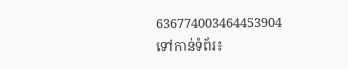636774003464453904
ទៅកាន់ទំព័រ៖